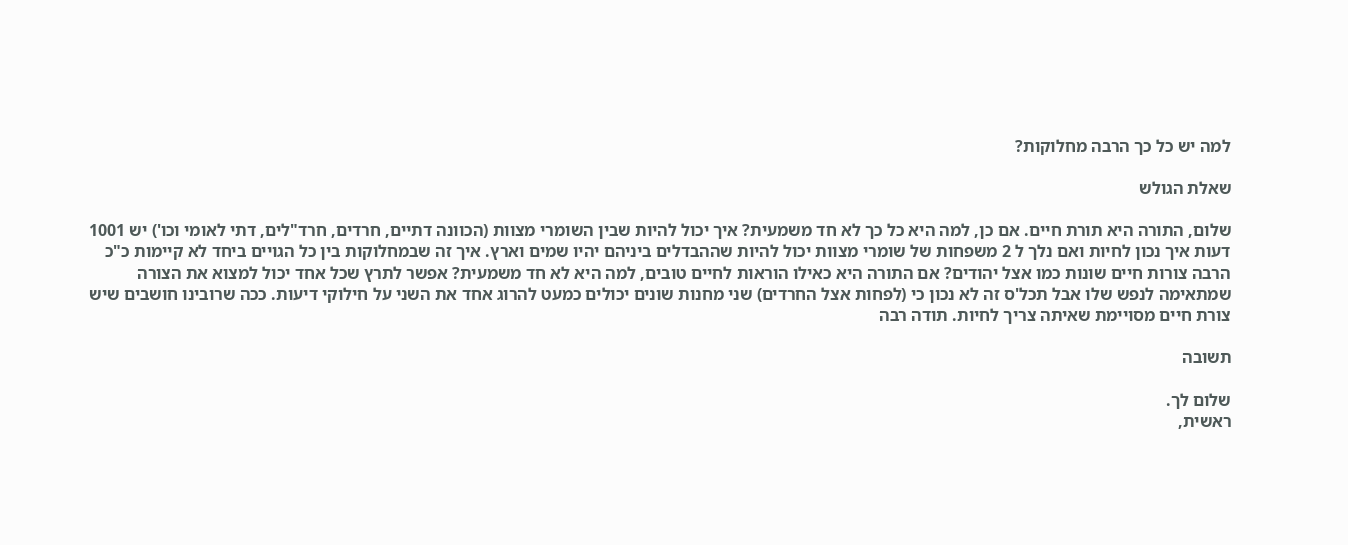למה יש כל כך הרבה מחלוקות?

שאלת הגולש

שלום, התורה היא תורת חיים. אם כן, למה היא כל כך לא חד משמעית? איך יכול להיות שבין השומרי מצוות (הכוונה דתיים, חרדים, חרד"לים, דתי לאומי וכו') יש 1001 דעות איך נכון לחיות ואם נלך ל 2 משפחות של שומרי מצוות יכול להיות שההבדלים ביניהם יהיו שמים וארץ. איך זה שבמחלוקות בין כל הגויים ביחד לא קיימות כ"כ הרבה צורות חיים שונות כמו אצל יהודים? אם התורה היא כאילו הוראות לחיים טובים, למה היא לא חד משמעית? אפשר לתרץ שכל אחד יכול למצוא את הצורה שמתאימה לנפש שלו אבל תכל'ס זה לא נכון כי (לפחות אצל החרדים) שני מחנות שונים יכולים כמעט להרוג אחד את השני על חילוקי דיעות. ככה שרובינו חושבים שיש צורת חיים מסויימת שאיתה צריך לחיות. תודה רבה

תשובה

שלום לך.
ראשית,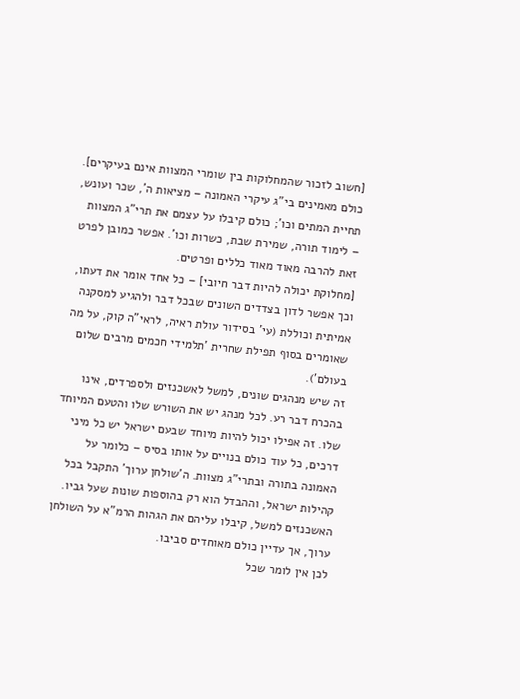[חשוב לזכור שהמחלוקות בין שומרי המצוות אינם בעיקרים]. כולם מאמינים בי"ג עיקרי האמונה – מציאות ה', שכר ועונש, תחיית המתים וכו'; כולם קיבלו על עצמם את תרי"ג המצוות – לימוד תורה, שמירת שבת, כשרות וכו'. אפשר כמובן לפרט זאת להרבה מאוד מאוד כללים ופרטים.
[מחלוקת יכולה להיות דבר חיובי] – כל אחד אומר את דעתו, וכך אפשר לדון בצדדים השונים שבכל דבר ולהגיע למסקנה אמיתית וכוללת (עי' בסידור עולת ראיה, לראי"ה קוק, על מה שאומרים בסוף תפילת שחרית 'תלמידי חכמים מרבים שלום בעולם').
זה שיש מנהגים שונים, למשל לאשכנזים ולספרדים, אינו בהכרח דבר רע. לכל מנהג יש את השורש שלו והטעם המיוחד שלו. זה אפילו יכול להיות מיוחד שבעם ישראל יש כל מיני דרכים, כל עוד כולם בנויים על אותו בסיס – כלומר על האמונה בתורה ובתרי"ג מצוות. ה'שולחן ערוך' התקבל בכל קהילות ישראל, וההבדל הוא רק בהוספות שונות שעל גביו. האשכנזים למשל, קיבלו עליהם את הגהות הרמ"א על השולחן ערוך, אך עדיין כולם מאוחדים סביבו.
לכן אין לומר שכל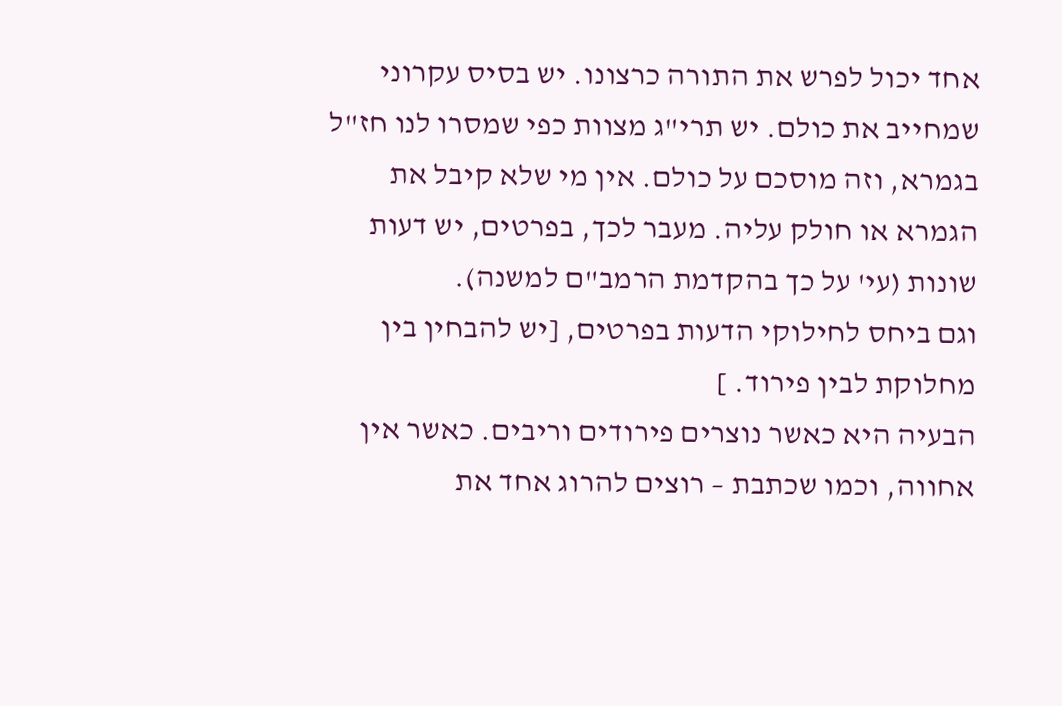אחד יכול לפרש את התורה כרצונו. יש בסיס עקרוני שמחייב את כולם. יש תרי"ג מצוות כפי שמסרו לנו חז"ל בגמרא, וזה מוסכם על כולם. אין מי שלא קיבל את הגמרא או חולק עליה. מעבר לכך, בפרטים, יש דעות שונות (עי' על כך בהקדמת הרמב"ם למשנה).
וגם ביחס לחילוקי הדעות בפרטים, [יש להבחין בין מחלוקת לבין פירוד. ]
הבעיה היא כאשר נוצרים פירודים וריבים. כאשר אין אחווה, וכמו שכתבת – רוצים להרוג אחד את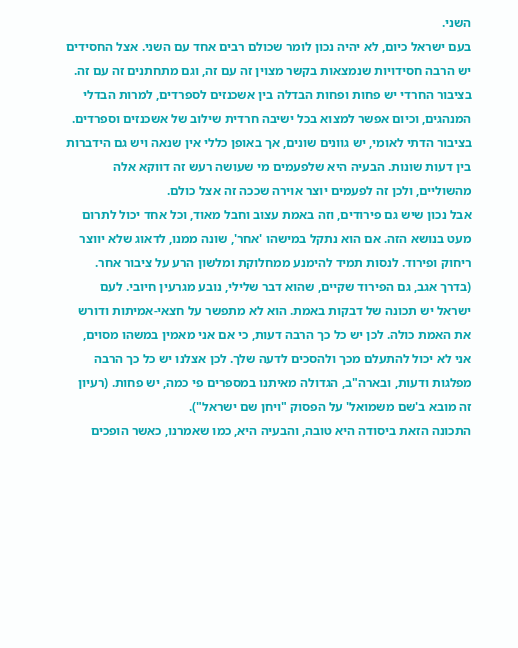השני.
בעם ישראל כיום, לא יהיה נכון לומר שכולם רבים אחד עם השני. אצל החסידים יש הרבה חסידויות שנמצאות בקשר מצוין זה עם זה, וגם מתחתנים זה עם זה. בציבור החרדי יש פחות ופחות הבדלה בין אשכנזים לספרדים, למרות הבדלי המנהגים, וכיום אפשר למצוא בכל ישיבה חרדית שילוב של אשכנזים וספרדים. בציבור הדתי לאומי, יש גוונים שונים, אך באופן כללי אין שנאה ויש גם הידברות בין דעות שונות. הבעיה היא שלפעמים מי שעושה רעש זה דווקא אלה מהשוליים, ולכן זה לפעמים יוצר אוירה שככה זה אצל כולם.
אבל נכון שיש גם פירודים, וזה באמת עצוב וחבל מאוד, וכל אחד יכול לתרום מעט בנושא הזה. אם הוא נתקל במישהו 'אחר', שונה ממנו, לדאוג שלא יווצר ריחוק ופירוד. לנסות תמיד להימנע ממחלוקת ומלשון הרע על ציבור אחר.
(בדרך אגב, גם הפירוד שקיים, שהוא דבר שלילי, נובע מגרעין חיובי. לעם ישראל יש תכונה של דבקות באמת. הוא לא מתפשר על חצאי-אמיתות ודורש את האמת כולה. לכן יש כל כך הרבה דעות, כי אם אני מאמין במשהו מסוים, אני לא יכול להתעלם מכך ולהסכים לדעה שלך. לכן אצלנו יש כל כך הרבה מפלגות ודעות, ובארה"ב, הגדולה מאיתנו במספרים פי כמה, יש פחות. (רעיון זה מובא ב'שם משמואל' על הפסוק "ויחן שם ישראל").
התכונה הזאת ביסודה היא טובה, והבעיה היא, כמו שאמרנו, כאשר הופכים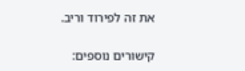את זה לפירוד וריב.

קישורים נוספים: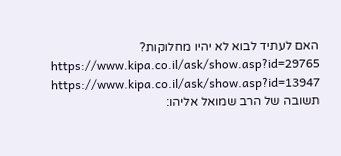האם לעתיד לבוא לא יהיו מחלוקות? https://www.kipa.co.il/ask/show.asp?id=29765
https://www.kipa.co.il/ask/show.asp?id=13947
תשובה של הרב שמואל אליהו: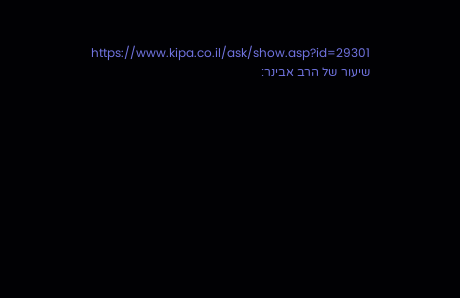https://www.kipa.co.il/ask/show.asp?id=29301
שיעור של הרב אבינר: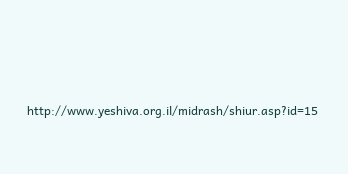http://www.yeshiva.org.il/midrash/shiur.asp?id=15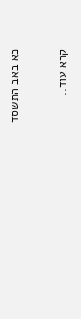כא באב התשסד

קרא עוד..